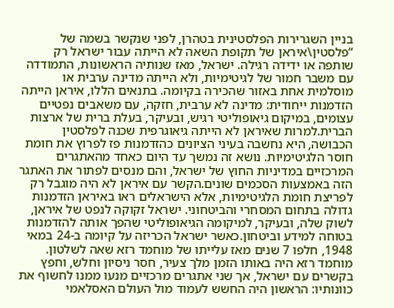בניין השגרירות הפלסטינית בטהרן, לפני שנקשר בשמה של “פלסטין\איראן של תקופת השאה לא הייתה עבור ישראל רק שותפה או ידידה רגילה. ישראל, מאז שנותיה הראשונות, התמודדה עם משבר חמור של לגיטימיות, ולא הייתה מדינה ערבית או מוסלמית אחת באזור שהכירה בקיומה. בתנאים הללו, איראן הייתה הזדמנות ייחודית: מדינה לא ערבית, חזקה, עם משאבים נפטיים עצומים, במיקום גיאופוליטי רגיש, ובעיקר, בעלת ברית של ארצות הברית.למרות שאיראן לא הייתה גיאוגרפית שכנה לפלסטין הכבושה, היא נחשבה בעיני הציונים כהזדמנות פז לפרוץ את חומת חוסר הלגיטימיות. נושא זה נמשך עד היום כאחד מהאתגרים המרכזיים במדיניות החוץ של ישראל, והם מנסים לפתור את האתגר הזה באמצעות הסכמים שונים.הקשר עם איראן לא היה מוגבל רק לפריצת חומת הלגיטימיות, אלא הישראלים ראו באיראן הזדמנות גדולה בתחום המסחרי והביטחוני. ישראל זקוקה לנפט של איראן, לשוק שלה, ובעיקר, למיקומה הגיאופוליטי שהפך אותה להזדמנות בטוחה למידע וביטחון.כאשר ישראל הכריזה על קיומה ב-24 במאי 1948, חלפו 7 שנים מאז עלייתו של מוחמד רזא שאה לשלטון. מוחמד רזא היה באותו הזמן מלך צעיר, חסר ניסיון וחלש, וחפץ בקשרים עם ישראל, אך שני אתגרים מרכזיים מנעו ממנו לחשוף את כוונותיו: הראשון היה החשש לעמוד מול העולם האסלאמי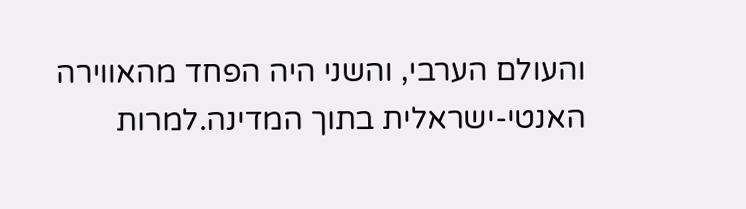והעולם הערבי, והשני היה הפחד מהאווירה האנטי-ישראלית בתוך המדינה.למרות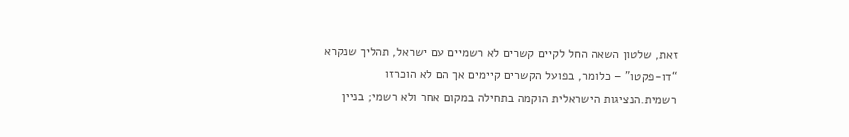זאת, שלטון השאה החל לקיים קשרים לא רשמיים עם ישראל, תהליך שנקרא “דו-פקטו” – כלומר, בפועל הקשרים קיימים אך הם לא הוכרזו רשמית.הנציגות הישראלית הוקמה בתחילה במקום אחר ולא רשמי; בניין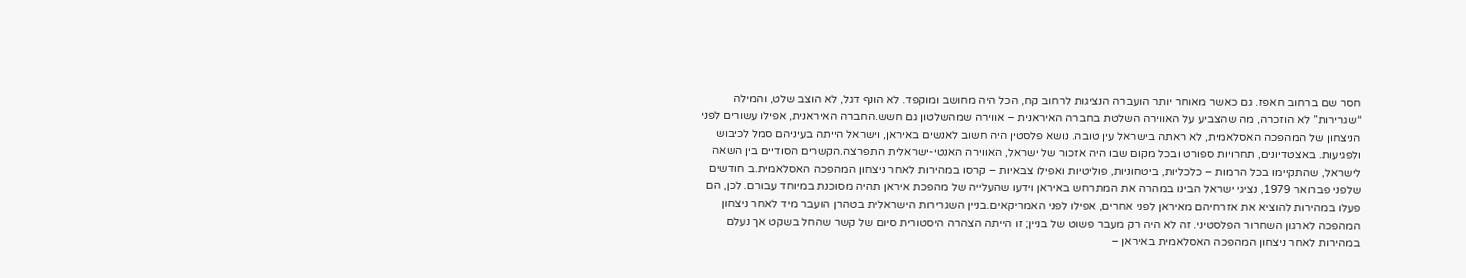חסר שם ברחוב חאפז. גם כאשר מאוחר יותר הועברה הנציגות לרחוב קח, הכל היה מחושב ומוקפד. לא הונף דגל, לא הוצב שלט, והמילה “שגרירות” לא הוזכרה, מה שהצביע על האווירה השלטת בחברה האיראנית – אווירה שמהשלטון גם חשש.החברה האיראנית, אפילו עשורים לפני הניצחון של המהפכה האסלאמית, לא ראתה בישראל עין טובה. נושא פלסטין היה חשוב לאנשים באיראן, וישראל הייתה בעיניהם סמל לכיבוש ולפגיעות. באצטדיונים, תחרויות ספורט ובכל מקום שבו היה אזכור של ישראל, האווירה האנטי-ישראלית התפרצה.הקשרים הסודיים בין השאה לישראל, שהתקיימו בכל הרמות – כלכליות, ביטחוניות, פוליטיות ואפילו צבאיות – קרסו במהירות לאחר ניצחון המהפכה האסלאמית.ב חודשים שלפני פברואר 1979, נציגי ישראל הבינו במהרה את המתרחש באיראן וידעו שהעלייה של מהפכת איראן תהיה מסוכנת במיוחד עבורם. לכן, הם פעלו במהירות להוציא את אזרחיהם מאיראן לפני אחרים, אפילו לפני האמריקאים.בניין השגרירות הישראלית בטהרן הועבר מיד לאחר ניצחון המהפכה לארגון השחרור הפלסטיני. זה לא היה רק מעבר פשוט של בניין; זו הייתה הצהרה היסטורית סיום של קשר שהחל בשקט אך נעלם במהירות לאחר ניצחון המהפכה האסלאמית באיראן –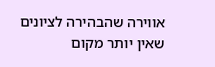אווירה שהבהירה לציונים שאין יותר מקום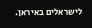לישראלים באיראן.